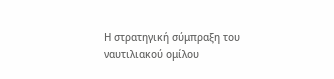Η στρατηγική σύμπραξη του ναυτιλιακού ομίλου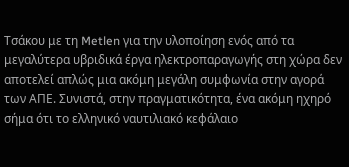Τσάκου με τη Metlen για την υλοποίηση ενός από τα μεγαλύτερα υβριδικά έργα ηλεκτροπαραγωγής στη χώρα δεν αποτελεί απλώς μια ακόμη μεγάλη συμφωνία στην αγορά των ΑΠΕ. Συνιστά, στην πραγματικότητα, ένα ακόμη ηχηρό σήμα ότι το ελληνικό ναυτιλιακό κεφάλαιο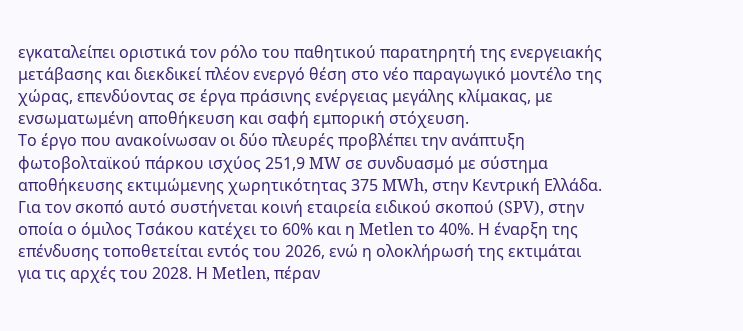εγκαταλείπει οριστικά τον ρόλο του παθητικού παρατηρητή της ενεργειακής μετάβασης και διεκδικεί πλέον ενεργό θέση στο νέο παραγωγικό μοντέλο της χώρας, επενδύοντας σε έργα πράσινης ενέργειας μεγάλης κλίμακας, με ενσωματωμένη αποθήκευση και σαφή εμπορική στόχευση.
Το έργο που ανακοίνωσαν οι δύο πλευρές προβλέπει την ανάπτυξη φωτοβολταϊκού πάρκου ισχύος 251,9 MW σε συνδυασμό με σύστημα αποθήκευσης εκτιμώμενης χωρητικότητας 375 MWh, στην Κεντρική Ελλάδα. Για τον σκοπό αυτό συστήνεται κοινή εταιρεία ειδικού σκοπού (SPV), στην οποία ο όμιλος Τσάκου κατέχει το 60% και η Metlen το 40%. Η έναρξη της επένδυσης τοποθετείται εντός του 2026, ενώ η ολοκλήρωσή της εκτιμάται για τις αρχές του 2028. Η Metlen, πέραν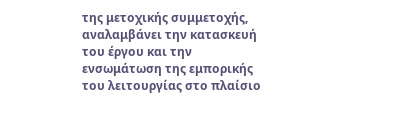της μετοχικής συμμετοχής, αναλαμβάνει την κατασκευή του έργου και την ενσωμάτωση της εμπορικής του λειτουργίας στο πλαίσιο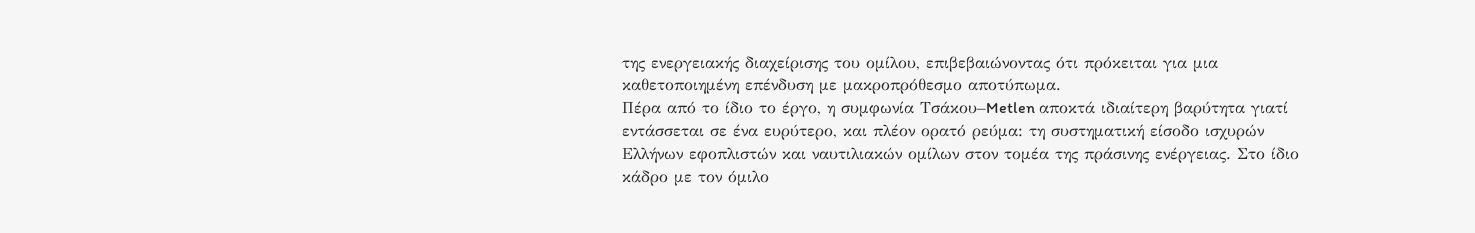της ενεργειακής διαχείρισης του ομίλου, επιβεβαιώνοντας ότι πρόκειται για μια καθετοποιημένη επένδυση με μακροπρόθεσμο αποτύπωμα.
Πέρα από το ίδιο το έργο, η συμφωνία Τσάκου–Metlen αποκτά ιδιαίτερη βαρύτητα γιατί εντάσσεται σε ένα ευρύτερο, και πλέον ορατό ρεύμα: τη συστηματική είσοδο ισχυρών Ελλήνων εφοπλιστών και ναυτιλιακών ομίλων στον τομέα της πράσινης ενέργειας. Στο ίδιο κάδρο με τον όμιλο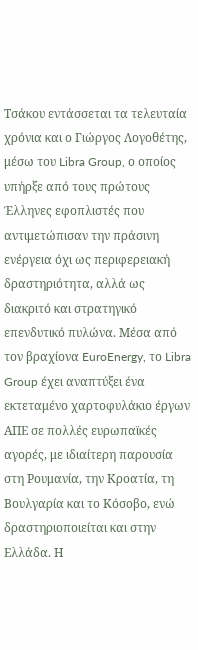Τσάκου εντάσσεται τα τελευταία χρόνια και ο Γιώργος Λογοθέτης, μέσω του Libra Group, ο οποίος υπήρξε από τους πρώτους Έλληνες εφοπλιστές που αντιμετώπισαν την πράσινη ενέργεια όχι ως περιφερειακή δραστηριότητα, αλλά ως διακριτό και στρατηγικό επενδυτικό πυλώνα. Μέσα από τον βραχίονα EuroEnergy, το Libra Group έχει αναπτύξει ένα εκτεταμένο χαρτοφυλάκιο έργων ΑΠΕ σε πολλές ευρωπαϊκές αγορές, με ιδιαίτερη παρουσία στη Ρουμανία, την Κροατία, τη Βουλγαρία και το Κόσοβο, ενώ δραστηριοποιείται και στην Ελλάδα. Η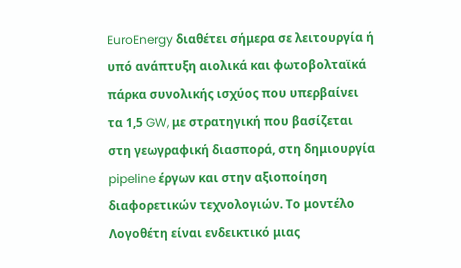EuroEnergy διαθέτει σήμερα σε λειτουργία ή υπό ανάπτυξη αιολικά και φωτοβολταϊκά πάρκα συνολικής ισχύος που υπερβαίνει τα 1,5 GW, με στρατηγική που βασίζεται στη γεωγραφική διασπορά, στη δημιουργία pipeline έργων και στην αξιοποίηση διαφορετικών τεχνολογιών. Το μοντέλο Λογοθέτη είναι ενδεικτικό μιας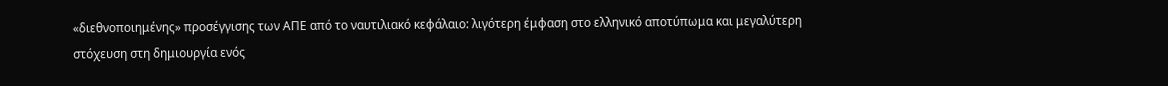«διεθνοποιημένης» προσέγγισης των ΑΠΕ από το ναυτιλιακό κεφάλαιο: λιγότερη έμφαση στο ελληνικό αποτύπωμα και μεγαλύτερη στόχευση στη δημιουργία ενός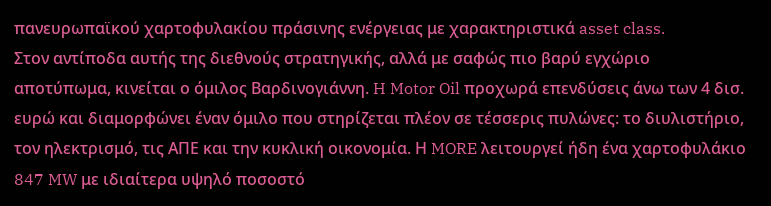πανευρωπαϊκού χαρτοφυλακίου πράσινης ενέργειας με χαρακτηριστικά asset class.
Στον αντίποδα αυτής της διεθνούς στρατηγικής, αλλά με σαφώς πιο βαρύ εγχώριο αποτύπωμα, κινείται ο όμιλος Βαρδινογιάννη. H Motor Oil προχωρά επενδύσεις άνω των 4 δισ. ευρώ και διαμορφώνει έναν όμιλο που στηρίζεται πλέον σε τέσσερις πυλώνες: το διυλιστήριο, τον ηλεκτρισμό, τις ΑΠΕ και την κυκλική οικονομία. Η MORE λειτουργεί ήδη ένα χαρτοφυλάκιο 847 MW με ιδιαίτερα υψηλό ποσοστό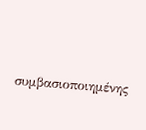συμβασιοποιημένης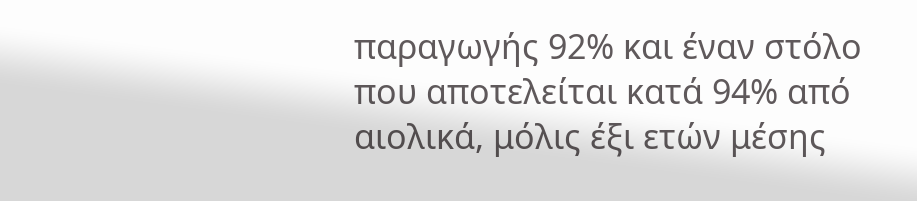παραγωγής 92% και έναν στόλο που αποτελείται κατά 94% από αιολικά, μόλις έξι ετών μέσης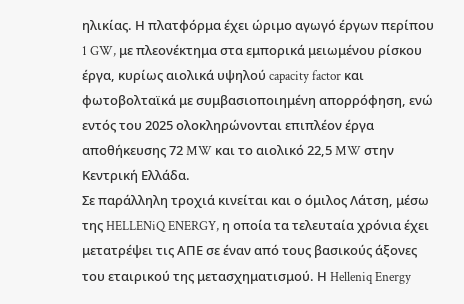ηλικίας. Η πλατφόρμα έχει ώριμο αγωγό έργων περίπου 1 GW, με πλεονέκτημα στα εμπορικά μειωμένου ρίσκου έργα, κυρίως αιολικά υψηλού capacity factor και φωτοβολταϊκά με συμβασιοποιημένη απορρόφηση, ενώ εντός του 2025 ολοκληρώνονται επιπλέον έργα αποθήκευσης 72 MW και το αιολικό 22,5 MW στην Κεντρική Ελλάδα.
Σε παράλληλη τροχιά κινείται και ο όμιλος Λάτση, μέσω της HELLENiQ ENERGY, η οποία τα τελευταία χρόνια έχει μετατρέψει τις ΑΠΕ σε έναν από τους βασικούς άξονες του εταιρικού της μετασχηματισμού. Η Helleniq Energy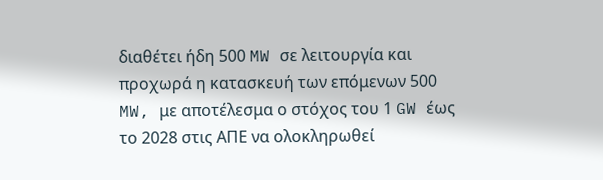διαθέτει ήδη 500 MW σε λειτουργία και προχωρά η κατασκευή των επόμενων 500 MW, με αποτέλεσμα ο στόχος του 1 GW έως το 2028 στις ΑΠΕ να ολοκληρωθεί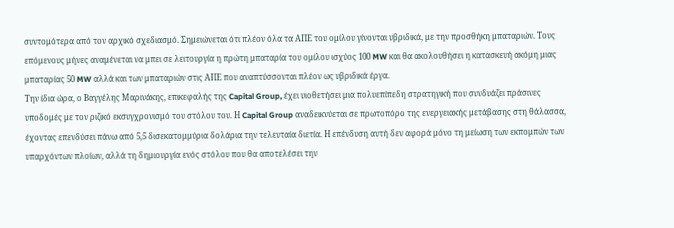συντομότερα από τον αρχικό σχεδιασμό. Σημειώνεται ότι πλέον όλα τα ΑΠΕ του ομίλου γίνονται υβριδικά, με την προσθήκη μπαταριών. Τους επόμενους μήνες αναμένεται να μπει σε λειτουργία η πρώτη μπαταρία του ομίλου ισχύος 100 MW και θα ακολουθήσει η κατασκευή ακόμη μιας μπαταρίας 50 MW αλλά και των μπαταριών στις ΑΠΕ που αναπτύσσονται πλέον ως υβριδικά έργα.
Την ίδια ώρα, ο Βαγγέλης Μαρινάκης, επικεφαλής της Capital Group, έχει υιοθετήσει μια πολυεπίπεδη στρατηγική που συνδυάζει πράσινες υποδομές με τον ριζικό εκσυγχρονισμό του στόλου του. Η Capital Group αναδεικνύεται σε πρωτοπόρο της ενεργειακής μετάβασης στη θάλασσα, έχοντας επενδύσει πάνω από 5,5 δισεκατομμύρια δολάρια την τελευταία διετία. Η επένδυση αυτή δεν αφορά μόνο τη μείωση των εκπομπών των υπαρχόντων πλοίων, αλλά τη δημιουργία ενός στόλου που θα αποτελέσει την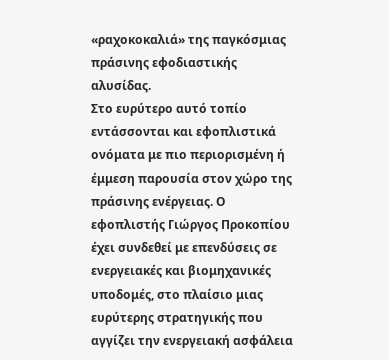«ραχοκοκαλιά» της παγκόσμιας πράσινης εφοδιαστικής αλυσίδας.
Στο ευρύτερο αυτό τοπίο εντάσσονται και εφοπλιστικά ονόματα με πιο περιορισμένη ή έμμεση παρουσία στον χώρο της πράσινης ενέργειας. Ο εφοπλιστής Γιώργος Προκοπίου έχει συνδεθεί με επενδύσεις σε ενεργειακές και βιομηχανικές υποδομές, στο πλαίσιο μιας ευρύτερης στρατηγικής που αγγίζει την ενεργειακή ασφάλεια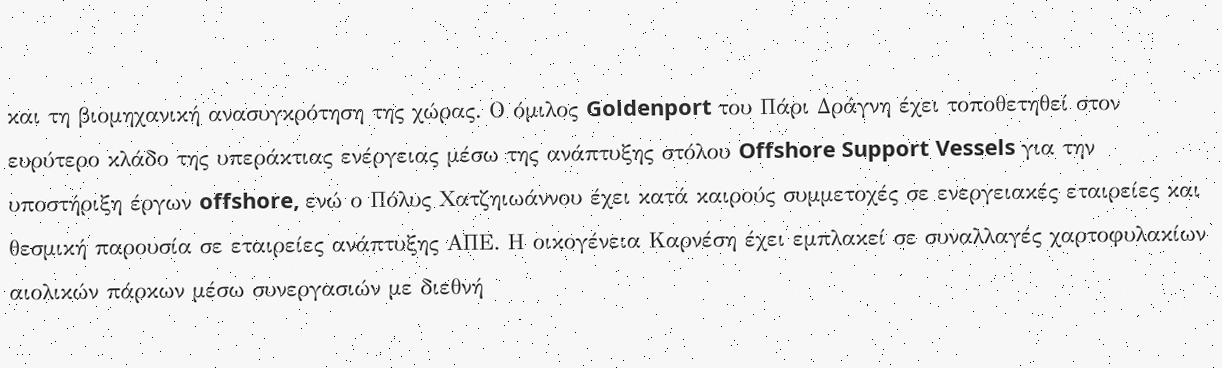και τη βιομηχανική ανασυγκρότηση της χώρας. Ο όμιλος Goldenport του Πάρι Δράγνη έχει τοποθετηθεί στον ευρύτερο κλάδο της υπεράκτιας ενέργειας μέσω της ανάπτυξης στόλου Offshore Support Vessels για την υποστήριξη έργων offshore, ενώ ο Πόλυς Χατζηιωάννου έχει κατά καιρούς συμμετοχές σε ενεργειακές εταιρείες και θεσμική παρουσία σε εταιρείες ανάπτυξης ΑΠΕ. Η οικογένεια Καρνέση έχει εμπλακεί σε συναλλαγές χαρτοφυλακίων αιολικών πάρκων μέσω συνεργασιών με διεθνή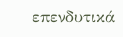επενδυτικά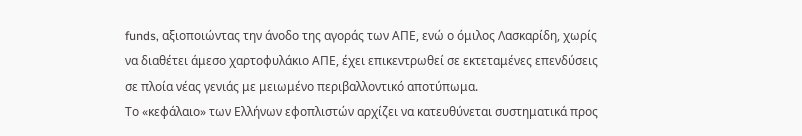funds, αξιοποιώντας την άνοδο της αγοράς των ΑΠΕ, ενώ ο όμιλος Λασκαρίδη, χωρίς να διαθέτει άμεσο χαρτοφυλάκιο ΑΠΕ, έχει επικεντρωθεί σε εκτεταμένες επενδύσεις σε πλοία νέας γενιάς με μειωμένο περιβαλλοντικό αποτύπωμα.
Το «κεφάλαιο» των Ελλήνων εφοπλιστών αρχίζει να κατευθύνεται συστηματικά προς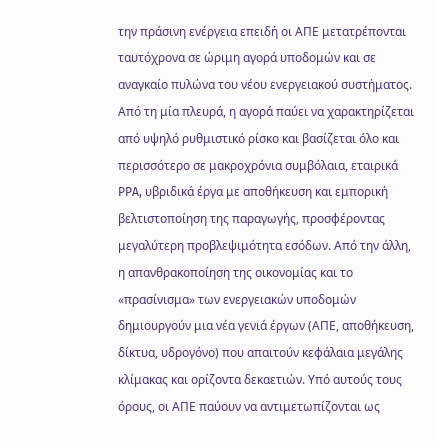την πράσινη ενέργεια επειδή οι ΑΠΕ μετατρέπονται ταυτόχρονα σε ώριμη αγορά υποδομών και σε αναγκαίο πυλώνα του νέου ενεργειακού συστήματος. Από τη μία πλευρά, η αγορά παύει να χαρακτηρίζεται από υψηλό ρυθμιστικό ρίσκο και βασίζεται όλο και περισσότερο σε μακροχρόνια συμβόλαια, εταιρικά PPA, υβριδικά έργα με αποθήκευση και εμπορική βελτιστοποίηση της παραγωγής, προσφέροντας μεγαλύτερη προβλεψιμότητα εσόδων. Από την άλλη, η απανθρακοποίηση της οικονομίας και το «πρασίνισμα» των ενεργειακών υποδομών δημιουργούν μια νέα γενιά έργων (ΑΠΕ, αποθήκευση, δίκτυα, υδρογόνο) που απαιτούν κεφάλαια μεγάλης κλίμακας και ορίζοντα δεκαετιών. Υπό αυτούς τους όρους, οι ΑΠΕ παύουν να αντιμετωπίζονται ως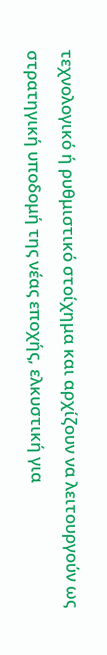τεχνολογικό ή ρυθμιστικό στοίχημα και αρχίζουν να λειτουργούν ως στρατηγική υποδομή της νέας εποχής, ελκυστική για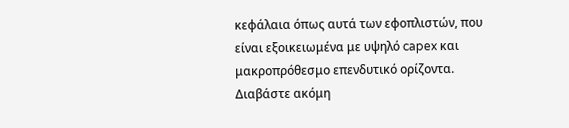κεφάλαια όπως αυτά των εφοπλιστών, που είναι εξοικειωμένα με υψηλό capex και μακροπρόθεσμο επενδυτικό ορίζοντα.
Διαβάστε ακόμη